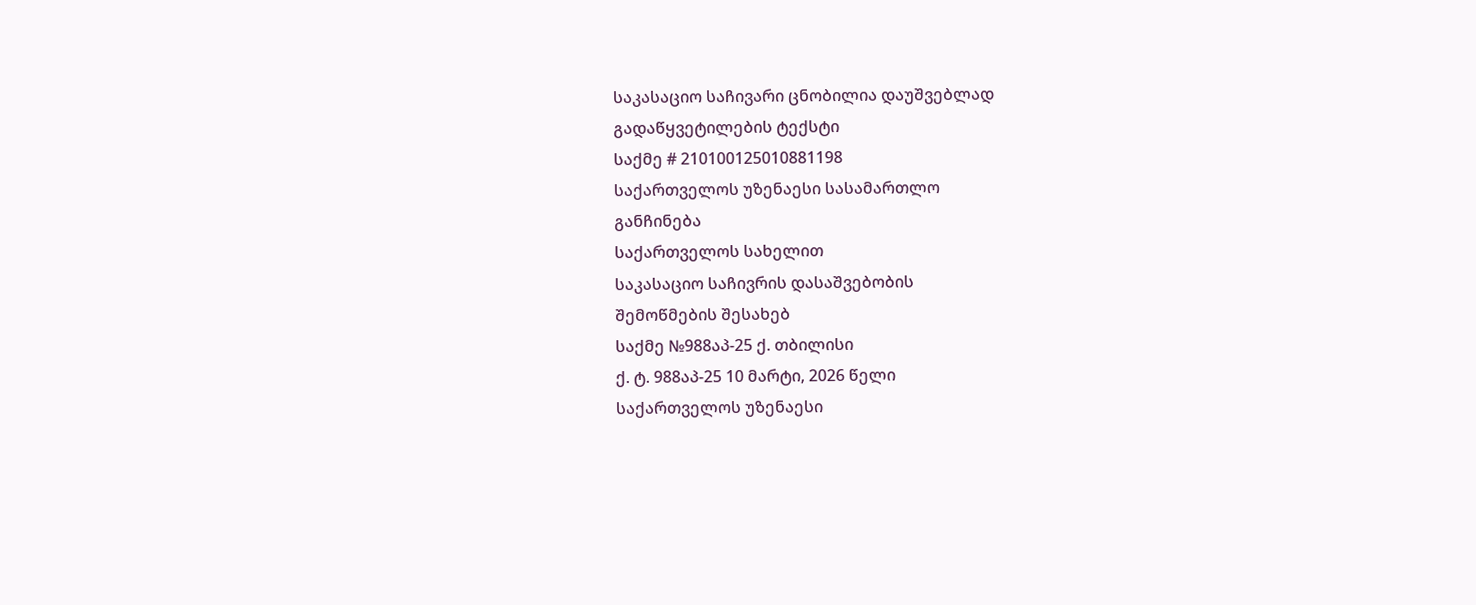საკასაციო საჩივარი ცნობილია დაუშვებლად
გადაწყვეტილების ტექსტი
საქმე # 210100125010881198
საქართველოს უზენაესი სასამართლო
განჩინება
საქართველოს სახელით
საკასაციო საჩივრის დასაშვებობის
შემოწმების შესახებ
საქმე №988აპ-25 ქ. თბილისი
ქ. ტ. 988აპ-25 10 მარტი, 2026 წელი
საქართველოს უზენაესი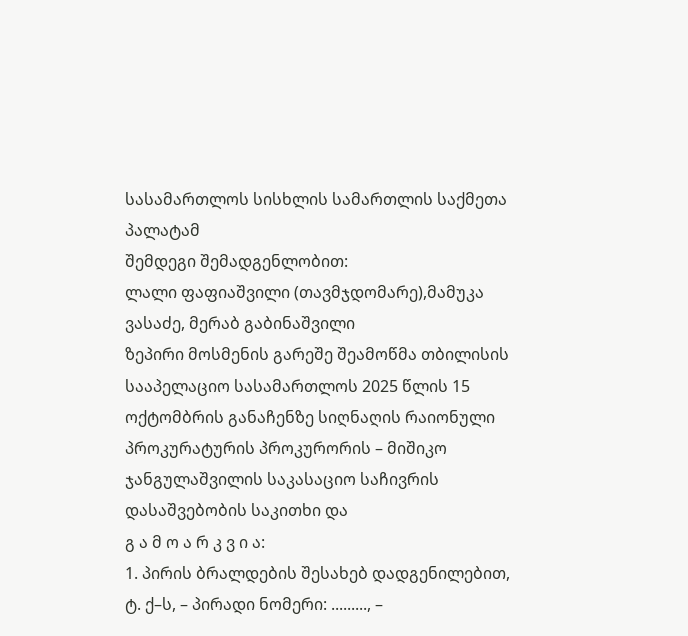სასამართლოს სისხლის სამართლის საქმეთა პალატამ
შემდეგი შემადგენლობით:
ლალი ფაფიაშვილი (თავმჯდომარე),მამუკა ვასაძე, მერაბ გაბინაშვილი
ზეპირი მოსმენის გარეშე შეამოწმა თბილისის სააპელაციო სასამართლოს 2025 წლის 15 ოქტომბრის განაჩენზე სიღნაღის რაიონული პროკურატურის პროკურორის – მიშიკო ჯანგულაშვილის საკასაციო საჩივრის დასაშვებობის საკითხი და
გ ა მ ო ა რ კ ვ ი ა:
1. პირის ბრალდების შესახებ დადგენილებით, ტ. ქ–ს, – პირადი ნომერი: ........., –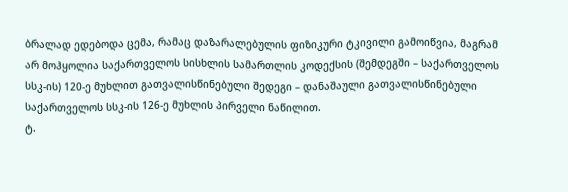ბრალად ედებოდა ცემა, რამაც დაზარალებულის ფიზიკური ტკივილი გამოიწვია, მაგრამ არ მოჰყოლია საქართველოს სისხლის სამართლის კოდექსის (შემდეგში – საქართველოს სსკ-ის) 120-ე მუხლით გათვალისწინებული შედეგი – დანაშაული გათვალისწინებული საქართველოს სსკ-ის 126-ე მუხლის პირველი ნაწილით.
ტ.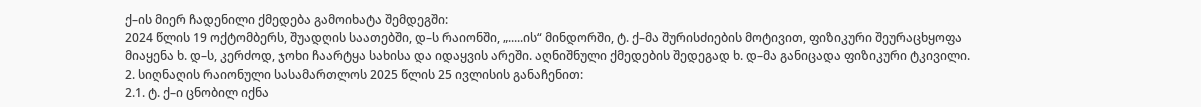ქ–ის მიერ ჩადენილი ქმედება გამოიხატა შემდეგში:
2024 წლის 19 ოქტომბერს, შუადღის საათებში, დ–ს რაიონში, „.....ის“ მინდორში, ტ. ქ–მა შურისძიების მოტივით, ფიზიკური შეურაცხყოფა მიაყენა ხ. დ–ს, კერძოდ, ჯოხი ჩაარტყა სახისა და იდაყვის არეში. აღნიშნული ქმედების შედეგად ხ. დ–მა განიცადა ფიზიკური ტკივილი.
2. სიღნაღის რაიონული სასამართლოს 2025 წლის 25 ივლისის განაჩენით:
2.1. ტ. ქ–ი ცნობილ იქნა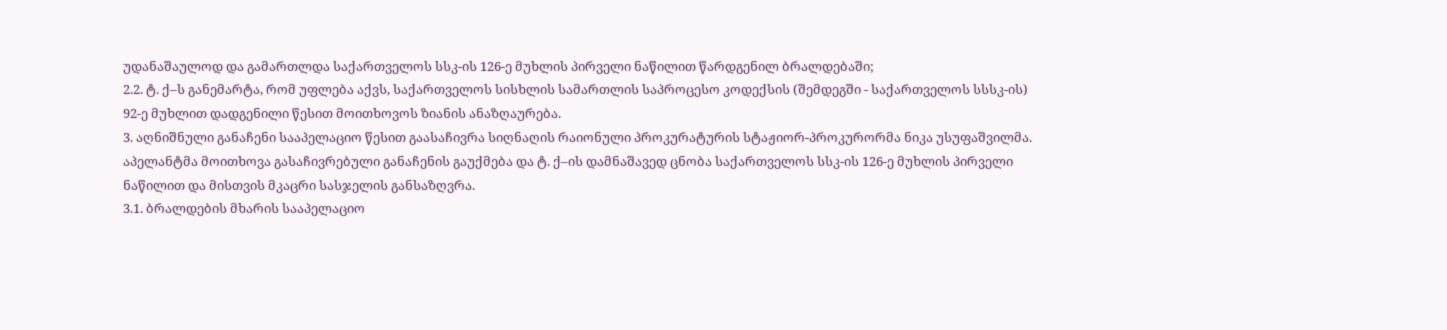უდანაშაულოდ და გამართლდა საქართველოს სსკ-ის 126-ე მუხლის პირველი ნაწილით წარდგენილ ბრალდებაში;
2.2. ტ. ქ–ს განემარტა, რომ უფლება აქვს, საქართველოს სისხლის სამართლის საპროცესო კოდექსის (შემდეგში - საქართველოს სსსკ-ის) 92-ე მუხლით დადგენილი წესით მოითხოვოს ზიანის ანაზღაურება.
3. აღნიშნული განაჩენი სააპელაციო წესით გაასაჩივრა სიღნაღის რაიონული პროკურატურის სტაჟიორ-პროკურორმა ნიკა უსუფაშვილმა. აპელანტმა მოითხოვა გასაჩივრებული განაჩენის გაუქმება და ტ. ქ–ის დამნაშავედ ცნობა საქართველოს სსკ-ის 126-ე მუხლის პირველი ნაწილით და მისთვის მკაცრი სასჯელის განსაზღვრა.
3.1. ბრალდების მხარის სააპელაციო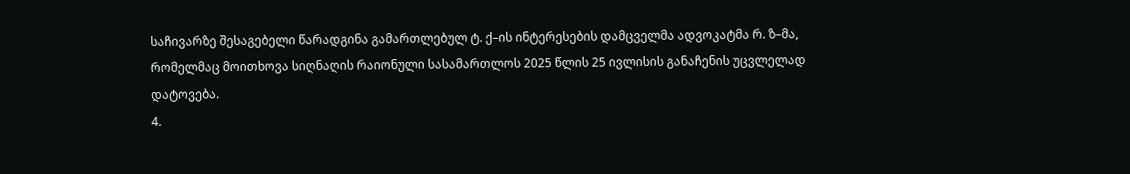საჩივარზე შესაგებელი წარადგინა გამართლებულ ტ. ქ–ის ინტერესების დამცველმა ადვოკატმა რ. ზ–მა, რომელმაც მოითხოვა სიღნაღის რაიონული სასამართლოს 2025 წლის 25 ივლისის განაჩენის უცვლელად დატოვება.
4.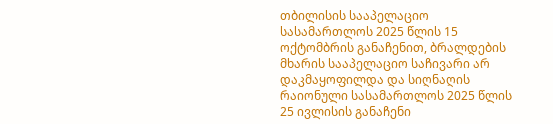თბილისის სააპელაციო სასამართლოს 2025 წლის 15 ოქტომბრის განაჩენით, ბრალდების მხარის სააპელაციო საჩივარი არ დაკმაყოფილდა და სიღნაღის რაიონული სასამართლოს 2025 წლის 25 ივლისის განაჩენი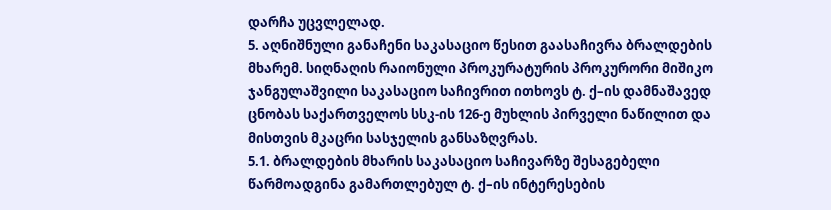დარჩა უცვლელად.
5. აღნიშნული განაჩენი საკასაციო წესით გაასაჩივრა ბრალდების მხარემ. სიღნაღის რაიონული პროკურატურის პროკურორი მიშიკო ჯანგულაშვილი საკასაციო საჩივრით ითხოვს ტ. ქ–ის დამნაშავედ ცნობას საქართველოს სსკ-ის 126-ე მუხლის პირველი ნაწილით და მისთვის მკაცრი სასჯელის განსაზღვრას.
5.1. ბრალდების მხარის საკასაციო საჩივარზე შესაგებელი წარმოადგინა გამართლებულ ტ. ქ–ის ინტერესების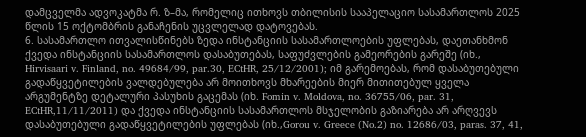დამცველმა ადვოკატმა რ. ზ–მა, რომელიც ითხოვს თბილისის სააპელაციო სასამართლოს 2025 წლის 15 ოქტომბრის განაჩენის უცვლელად დატოვებას.
6. სასამართლო ითვალისწინებს ზედა ინსტანციის სასამართლოების უფლებას, დაეთანხმონ ქვედა ინსტანციის სასამართლოს დასაბუთებას, საფუძვლების გამეორების გარეშე (იხ., Hirvisaari v. Finland, no. 49684/99, par.30, ECtHR, 25/12/2001); იმ გარემოებას, რომ დასაბუთებული გადაწყვეტილების ვალდებულება არ მოითხოვს მხარეების მიერ მითითებულ ყველა არგუმენტზე დეტალური პასუხის გაცემას (იხ. Fomin v. Moldova, no. 36755/06, par. 31, ECtHR,11/11/2011) და ქვედა ინსტანციის სასამართლოს მსჯელობის გაზიარება არ არღვევს დასაბუთებული გადაწყვეტილების უფლებას (იხ.,Gorou v. Greece (No.2) no. 12686/03, paras. 37, 41,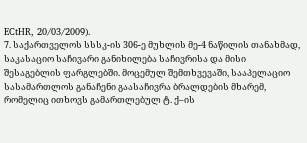ECtHR, 20/03/2009).
7. საქართველოს სსსკ-ის 306-ე მუხლის მე-4 ნაწილის თანახმად, საკასაციო საჩივარი განიხილება საჩივრისა და მისი შესაგებლის ფარგლებში. მოცემულ შემთხვევაში, სააპელაციო სასამართლოს განაჩენი გაასაჩივრა ბრალდების მხარემ, რომელიც ითხოვს გამართლებულ ტ. ქ–ის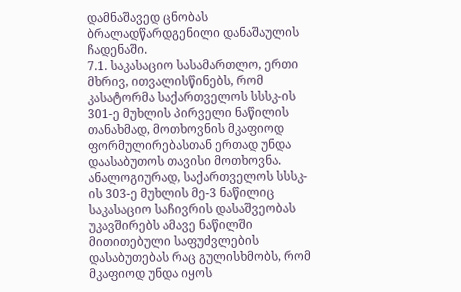დამნაშავედ ცნობას ბრალადწარდგენილი დანაშაულის ჩადენაში.
7.1. საკასაციო სასამართლო, ერთი მხრივ, ითვალისწინებს, რომ კასატორმა საქართველოს სსსკ-ის 301-ე მუხლის პირველი ნაწილის თანახმად, მოთხოვნის მკაფიოდ ფორმულირებასთან ერთად უნდა დაასაბუთოს თავისი მოთხოვნა. ანალოგიურად, საქართველოს სსსკ-ის 303-ე მუხლის მე-3 ნაწილიც საკასაციო საჩივრის დასაშვეობას უკავშირებს ამავე ნაწილში მითითებული საფუძვლების დასაბუთებას რაც გულისხმობს, რომ მკაფიოდ უნდა იყოს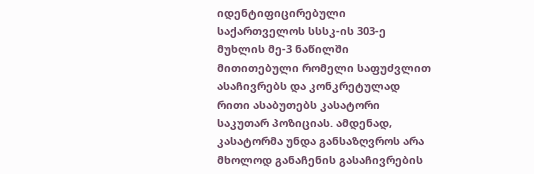იდენტიფიცირებული საქართველოს სსსკ-ის 303-ე მუხლის მე-3 ნაწილში მითითებული რომელი საფუძვლით ასაჩივრებს და კონკრეტულად რითი ასაბუთებს კასატორი საკუთარ პოზიციას. ამდენად, კასატორმა უნდა განსაზღვროს არა მხოლოდ განაჩენის გასაჩივრების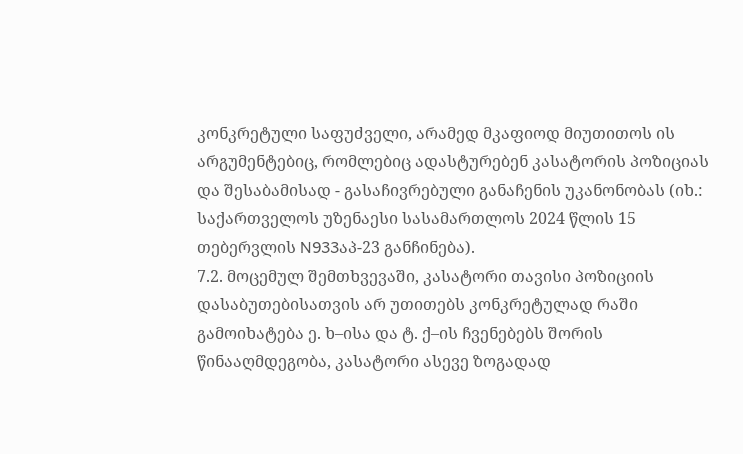კონკრეტული საფუძველი, არამედ მკაფიოდ მიუთითოს ის არგუმენტებიც, რომლებიც ადასტურებენ კასატორის პოზიციას და შესაბამისად - გასაჩივრებული განაჩენის უკანონობას (იხ.: საქართველოს უზენაესი სასამართლოს 2024 წლის 15 თებერვლის N933აპ-23 განჩინება).
7.2. მოცემულ შემთხვევაში, კასატორი თავისი პოზიციის დასაბუთებისათვის არ უთითებს კონკრეტულად რაში გამოიხატება ე. ხ–ისა და ტ. ქ–ის ჩვენებებს შორის წინააღმდეგობა, კასატორი ასევე ზოგადად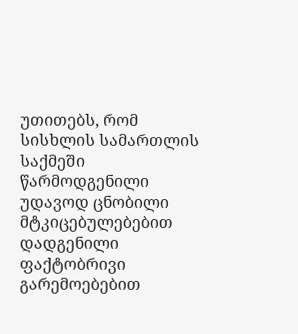უთითებს, რომ სისხლის სამართლის საქმეში წარმოდგენილი უდავოდ ცნობილი მტკიცებულებებით დადგენილი ფაქტობრივი გარემოებებით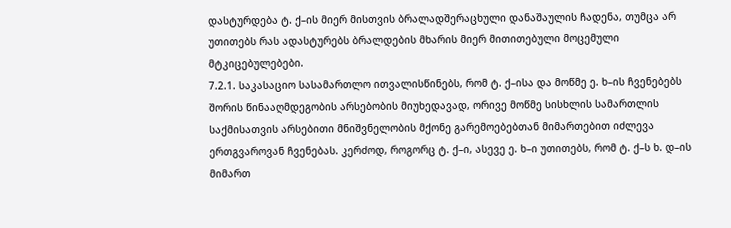დასტურდება ტ. ქ–ის მიერ მისთვის ბრალადშერაცხული დანაშაულის ჩადენა, თუმცა არ უთითებს რას ადასტურებს ბრალდების მხარის მიერ მითითებული მოცემული მტკიცებულებები.
7.2.1. საკასაციო სასამართლო ითვალისწინებს, რომ ტ. ქ–ისა და მოწმე ე. ხ–ის ჩვენებებს შორის წინააღმდეგობის არსებობის მიუხედავად, ორივე მოწმე სისხლის სამართლის საქმისათვის არსებითი მნიშვნელობის მქონე გარემოებებთან მიმართებით იძლევა ერთგვაროვან ჩვენებას. კერძოდ, როგორც ტ. ქ–ი, ასევე ე. ხ–ი უთითებს, რომ ტ. ქ–ს ხ. დ–ის მიმართ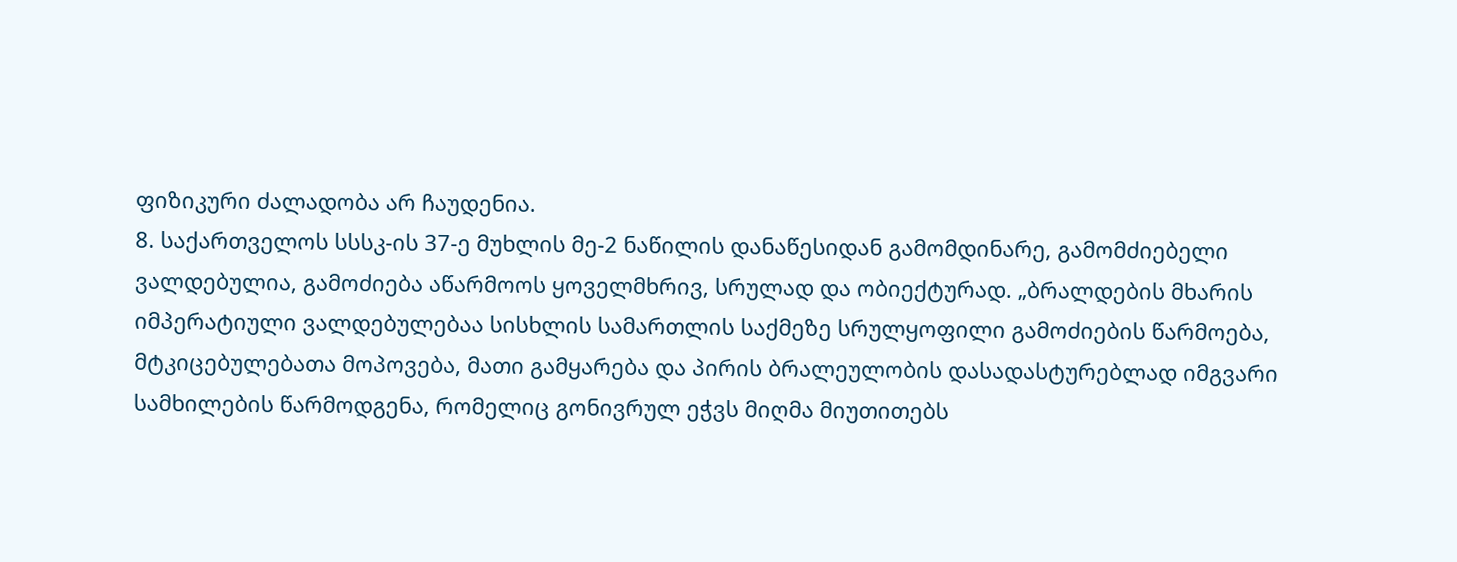ფიზიკური ძალადობა არ ჩაუდენია.
8. საქართველოს სსსკ-ის 37-ე მუხლის მე-2 ნაწილის დანაწესიდან გამომდინარე, გამომძიებელი ვალდებულია, გამოძიება აწარმოოს ყოველმხრივ, სრულად და ობიექტურად. „ბრალდების მხარის იმპერატიული ვალდებულებაა სისხლის სამართლის საქმეზე სრულყოფილი გამოძიების წარმოება, მტკიცებულებათა მოპოვება, მათი გამყარება და პირის ბრალეულობის დასადასტურებლად იმგვარი სამხილების წარმოდგენა, რომელიც გონივრულ ეჭვს მიღმა მიუთითებს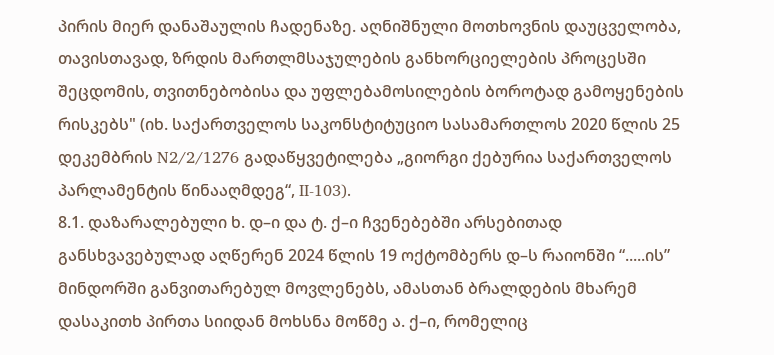პირის მიერ დანაშაულის ჩადენაზე. აღნიშნული მოთხოვნის დაუცველობა, თავისთავად, ზრდის მართლმსაჯულების განხორციელების პროცესში შეცდომის, თვითნებობისა და უფლებამოსილების ბოროტად გამოყენების რისკებს" (იხ. საქართველოს საკონსტიტუციო სასამართლოს 2020 წლის 25 დეკემბრის N2/2/1276 გადაწყვეტილება „გიორგი ქებურია საქართველოს პარლამენტის წინააღმდეგ“, II-103).
8.1. დაზარალებული ხ. დ–ი და ტ. ქ–ი ჩვენებებში არსებითად განსხვავებულად აღწერენ 2024 წლის 19 ოქტომბერს დ–ს რაიონში “.....ის” მინდორში განვითარებულ მოვლენებს, ამასთან ბრალდების მხარემ დასაკითხ პირთა სიიდან მოხსნა მოწმე ა. ქ–ი, რომელიც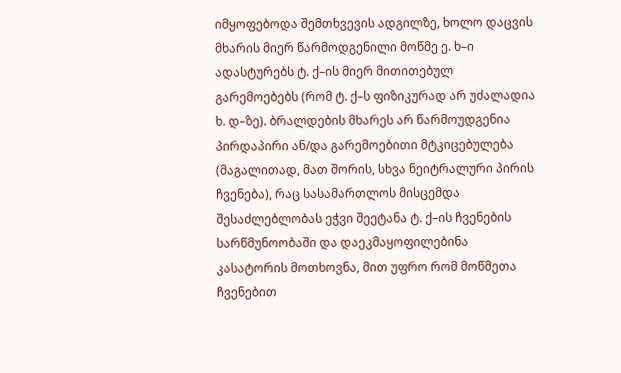იმყოფებოდა შემთხვევის ადგილზე, ხოლო დაცვის მხარის მიერ წარმოდგენილი მოწმე ე. ხ–ი ადასტურებს ტ. ქ–ის მიერ მითითებულ გარემოებებს (რომ ტ. ქ–ს ფიზიკურად არ უძალადია ხ. დ–ზე). ბრალდების მხარეს არ წარმოუდგენია პირდაპირი ან/და გარემოებითი მტკიცებულება (მაგალითად, მათ შორის, სხვა ნეიტრალური პირის ჩვენება), რაც სასამართლოს მისცემდა შესაძლებლობას ეჭვი შეეტანა ტ. ქ–ის ჩვენების სარწმუნოობაში და დაეკმაყოფილებინა კასატორის მოთხოვნა, მით უფრო რომ მოწმეთა ჩვენებით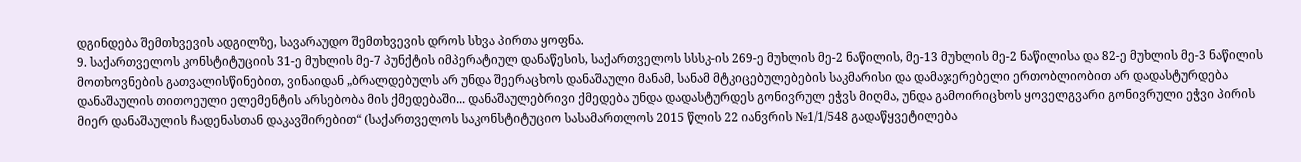დგინდება შემთხვევის ადგილზე, სავარაუდო შემთხვევის დროს სხვა პირთა ყოფნა.
9. საქართველოს კონსტიტუციის 31-ე მუხლის მე-7 პუნქტის იმპერატიულ დანაწესის, საქართველოს სსსკ-ის 269-ე მუხლის მე-2 ნაწილის, მე-13 მუხლის მე-2 ნაწილისა და 82-ე მუხლის მე-3 ნაწილის მოთხოვნების გათვალისწინებით, ვინაიდან „ბრალდებულს არ უნდა შეერაცხოს დანაშაული მანამ, სანამ მტკიცებულებების საკმარისი და დამაჯერებელი ერთობლიობით არ დადასტურდება დანაშაულის თითოეული ელემენტის არსებობა მის ქმედებაში... დანაშაულებრივი ქმედება უნდა დადასტურდეს გონივრულ ეჭვს მიღმა, უნდა გამოირიცხოს ყოველგვარი გონივრული ეჭვი პირის მიერ დანაშაულის ჩადენასთან დაკავშირებით“ (საქართველოს საკონსტიტუციო სასამართლოს 2015 წლის 22 იანვრის №1/1/548 გადაწყვეტილება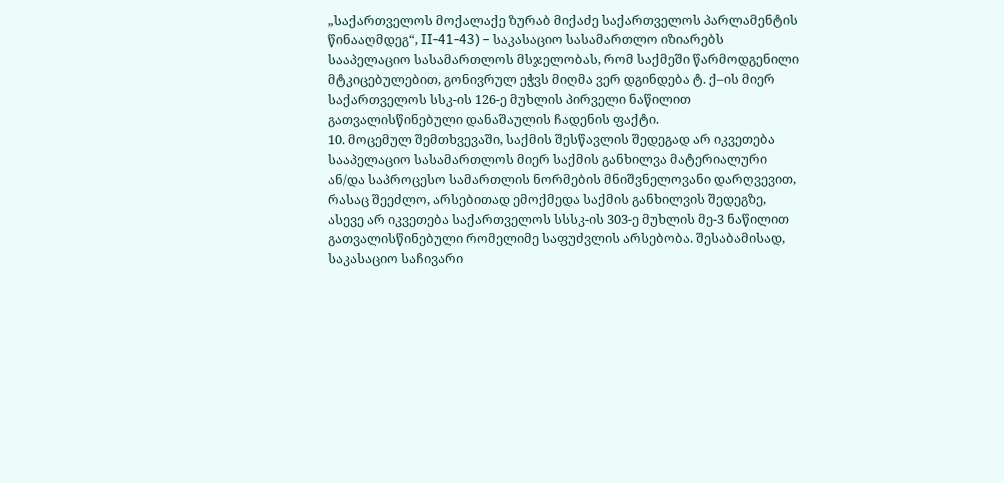„საქართველოს მოქალაქე ზურაბ მიქაძე საქართველოს პარლამენტის წინააღმდეგ“, II-41-43) – საკასაციო სასამართლო იზიარებს სააპელაციო სასამართლოს მსჯელობას, რომ საქმეში წარმოდგენილი მტკიცებულებით, გონივრულ ეჭვს მიღმა ვერ დგინდება ტ. ქ–ის მიერ საქართველოს სსკ-ის 126-ე მუხლის პირველი ნაწილით გათვალისწინებული დანაშაულის ჩადენის ფაქტი.
10. მოცემულ შემთხვევაში, საქმის შესწავლის შედეგად არ იკვეთება სააპელაციო სასამართლოს მიერ საქმის განხილვა მატერიალური ან/და საპროცესო სამართლის ნორმების მნიშვნელოვანი დარღვევით, რასაც შეეძლო, არსებითად ემოქმედა საქმის განხილვის შედეგზე, ასევე არ იკვეთება საქართველოს სსსკ-ის 303-ე მუხლის მე-3 ნაწილით გათვალისწინებული რომელიმე საფუძვლის არსებობა. შესაბამისად, საკასაციო საჩივარი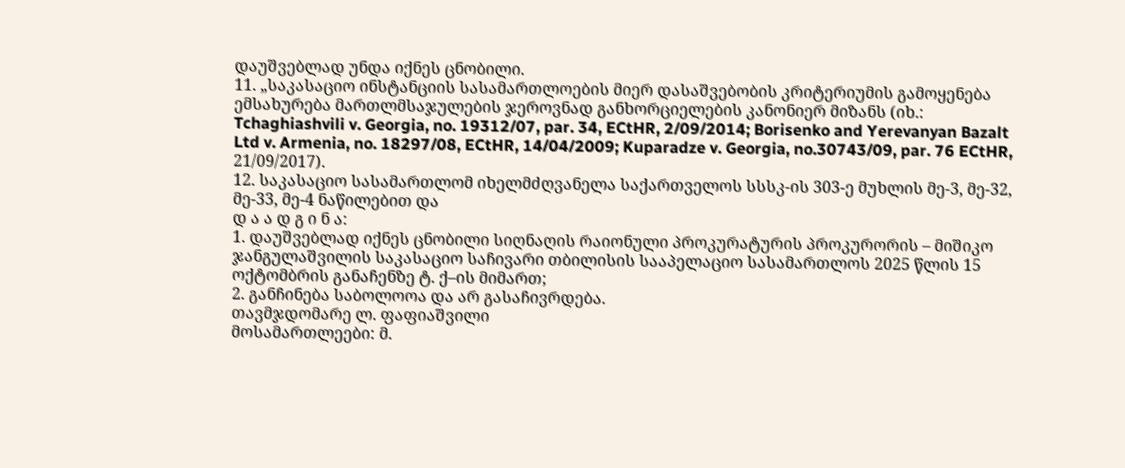დაუშვებლად უნდა იქნეს ცნობილი.
11. „საკასაციო ინსტანციის სასამართლოების მიერ დასაშვებობის კრიტერიუმის გამოყენება ემსახურება მართლმსაჯულების ჯეროვნად განხორციელების კანონიერ მიზანს (იხ.: Tchaghiashvili v. Georgia, no. 19312/07, par. 34, ECtHR, 2/09/2014; Borisenko and Yerevanyan Bazalt Ltd v. Armenia, no. 18297/08, ECtHR, 14/04/2009; Kuparadze v. Georgia, no.30743/09, par. 76 ECtHR, 21/09/2017).
12. საკასაციო სასამართლომ იხელმძღვანელა საქართველოს სსსკ-ის 303-ე მუხლის მე-3, მე-32, მე-33, მე-4 ნაწილებით და
დ ა ა დ გ ი ნ ა:
1. დაუშვებლად იქნეს ცნობილი სიღნაღის რაიონული პროკურატურის პროკურორის – მიშიკო ჯანგულაშვილის საკასაციო საჩივარი თბილისის სააპელაციო სასამართლოს 2025 წლის 15 ოქტომბრის განაჩენზე ტ. ქ–ის მიმართ;
2. განჩინება საბოლოოა და არ გასაჩივრდება.
თავმჯდომარე ლ. ფაფიაშვილი
მოსამართლეები: მ.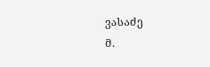ვასაძე
მ.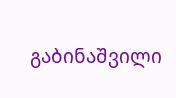გაბინაშვილი